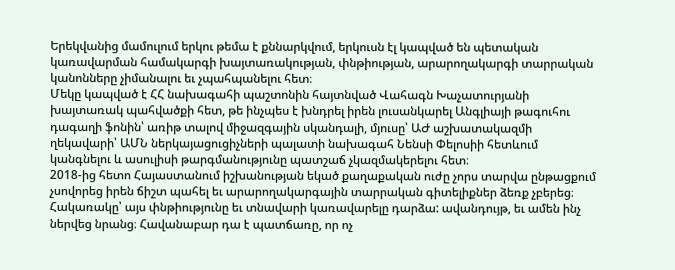Երեկվանից մամուլում երկու թեմա է քննարկվում, երկուսն էլ կապված են պետական կառավարման համակարգի խայտառակության, փնթիության, արարողակարգի տարրական կանոնները չիմանալու եւ չպահպանելու հետ։
Մեկը կապված է ՀՀ նախագահի պաշտոնին հայտնված Վահագն Խաչատուրյանի խայտառակ պահվածքի հետ, թե ինչպես է խնդրել իրեն լուսանկարել Անգլիայի թագուհու դագաղի ֆոնին՝ առիթ տալով միջազգային սկանդալի, մյուսը՝ ԱԺ աշխատակազմի ղեկավարի՝ ԱՄՆ ներկայացուցիչների պալատի նախագահ Նենսի Փելոսիի հետևում կանգնելու և ասուլիսի թարգմանությունը պատշաճ չկազմակերելու հետ։
2018-ից հետո Հայաստանում իշխանության եկած քաղաքական ուժը չորս տարվա ընթացքում չսովորեց իրեն ճիշտ պահել եւ արարողակարգային տարրական գիտելիքներ ձեռք չբերեց։ Հակառակը՝ այս փնթիությունը եւ տնավարի կառավարելը դարձա: ավանդույթ, եւ ամեն ինչ ներվեց նրանց։ Հավանաբար դա է պատճառը, որ ոչ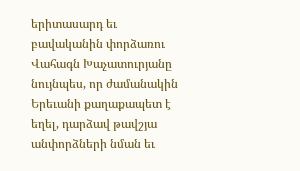երիտասարդ եւ բավականին փորձառու Վահագն Խաչատուրյանը նույնպես, որ ժամանակին Երեւանի քաղաքապետ է եղել, դարձավ թավշյա անփորձների նման եւ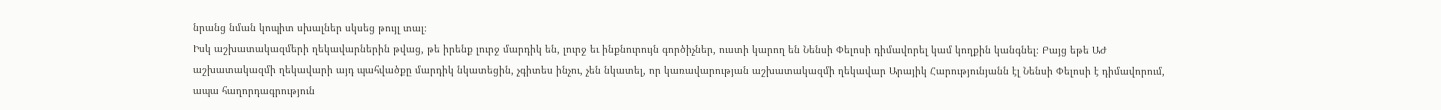նրանց նման կոպիտ սխալներ սկսեց թույլ տալ։
Իսկ աշխատակազմերի ղեկավարներին թվաց, թե իրենք լուրջ մարդիկ են, լուրջ եւ ինքնուրույն գործիչներ, ուստի կարող են Նենսի Փելոսի դիմավորել կամ կողքին կանգնել։ Բայց եթե ԱԺ աշխատակազմի ղեկավարի այդ պահվածքը մարդիկ նկատեցին, չգիտես ինչու, չեն նկատել, որ կառավարության աշխատակազմի ղեկավար Արայիկ Հարությունյանն էլ Նենսի Փելոսի է դիմավորում, ապա հաղորդագրություն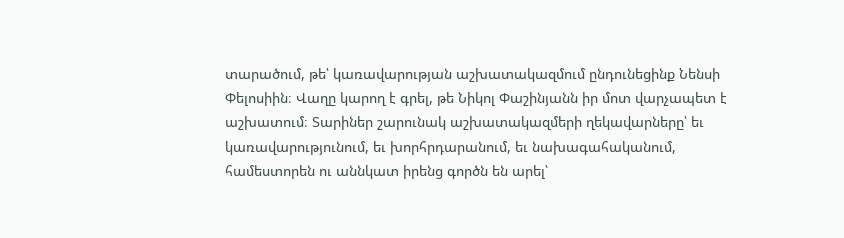տարածում, թե՝ կառավարության աշխատակազմում ընդունեցինք Նենսի Փելոսիին։ Վաղը կարող է գրել, թե Նիկոլ Փաշինյանն իր մոտ վարչապետ է աշխատում։ Տարիներ շարունակ աշխատակազմերի ղեկավարները՝ եւ կառավարությունում, եւ խորհրդարանում, եւ նախագահականում, համեստորեն ու աննկատ իրենց գործն են արել՝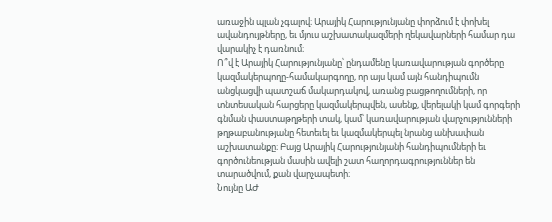առաջին պլան չգալով։ Արայիկ Հարությունյանը փորձում է փոխել ավանդույթները, եւ մյուս աշխատակազմերի ղեկավարների համար դա վարակիչ է դառնում։
Ո՞վ է Արայիկ Հարությունյանը՝ ընդամենը կառավարության գործերը կազմակերպողը-համակարգողը, որ այս կամ այն հանդիպումն անցկացվի պատշաճ մակարդակով, առանց բացթողումների, որ տնտեսական հարցերը կազմակերպվեն, ասենք, վերելակի կամ գորգերի գնման փաստաթղթերի տակ, կամ՝ կառավարության վարչությունների թղթաբանությանը հետեւել եւ կազմակերպել նրանց անխափան աշխատանքը։ Բայց Արայիկ Հարությունյանի հանդիպումների եւ գործունեության մասին ավելի շատ հաղորդագրություններ են տարածվում, քան վարչապետի։
Նույնը ԱԺ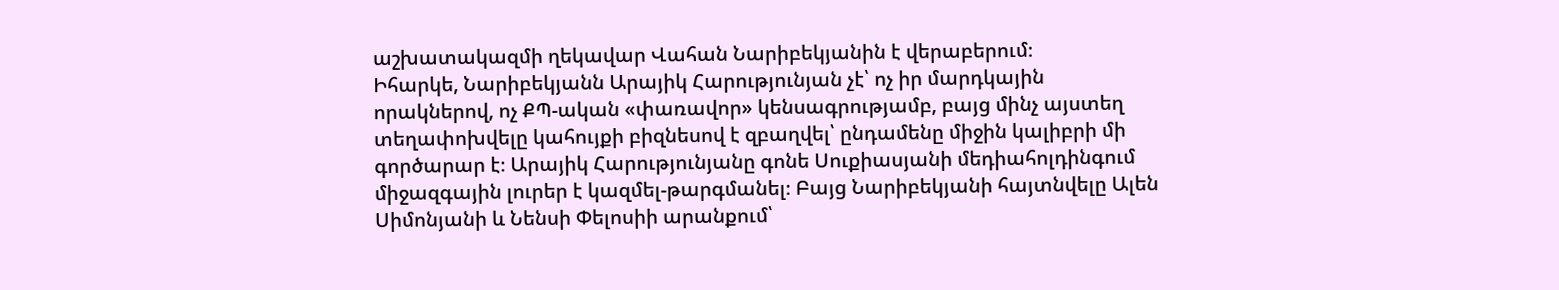աշխատակազմի ղեկավար Վահան Նարիբեկյանին է վերաբերում։
Իհարկե, Նարիբեկյանն Արայիկ Հարությունյան չէ՝ ոչ իր մարդկային որակներով, ոչ ՔՊ-ական «փառավոր» կենսագրությամբ, բայց մինչ այստեղ տեղափոխվելը կահույքի բիզնեսով է զբաղվել՝ ընդամենը միջին կալիբրի մի գործարար է։ Արայիկ Հարությունյանը գոնե Սուքիասյանի մեդիահոլդինգում միջազգային լուրեր է կազմել-թարգմանել։ Բայց Նարիբեկյանի հայտնվելը Ալեն Սիմոնյանի և Նենսի Փելոսիի արանքում՝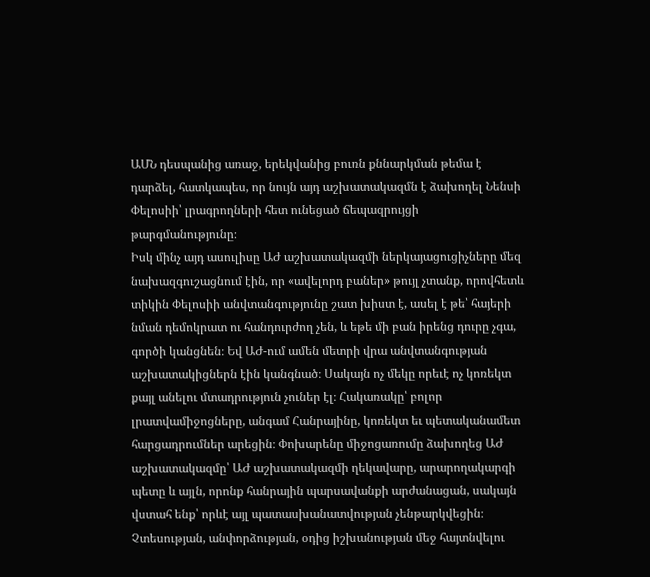ԱՄՆ դեսպանից առաջ, երեկվանից բուռն քննարկման թեմա է դարձել, հատկապես, որ նույն այդ աշխատակազմն է ձախողել Նենսի Փելոսիի՝ լրագրողների հետ ունեցած ճեպազրույցի թարգմանությունը։
Իսկ մինչ այդ ասուլիսը ԱԺ աշխատակազմի ներկայացուցիչները մեզ նախազգուշացնում էին, որ «ավելորդ բաներ» թույլ չտանք, որովհետև տիկին Փելոսիի անվտանգությունը շատ խիստ է, ասել է թե՝ հայերի նման դեմոկրատ ու հանդուրժող չեն, և եթե մի բան իրենց դուրը չգա, գործի կանցնեն։ Եվ ԱԺ-ում ամեն մետրի վրա անվտանգության աշխատակիցներն էին կանգնած։ Սակայն ոչ մեկը որեւէ ոչ կոռեկտ քայլ անելու մտադրություն չուներ էլ։ Հակառակը՝ բոլոր լրատվամիջոցները, անգամ Հանրայինը, կոռեկտ եւ պետականամետ հարցադրումներ արեցին։ Փոխարենը միջոցառումը ձախողեց ԱԺ աշխատակազմը՝ ԱԺ աշխատակազմի ղեկավարը, արարողակարգի պետը և այլն, որոնք հանրային պարսավանքի արժանացան, սակայն վստահ ենք՝ որևէ այլ պատասխանատվության չենթարկվեցին։
Չտեսության, անփորձության, օդից իշխանության մեջ հայտնվելու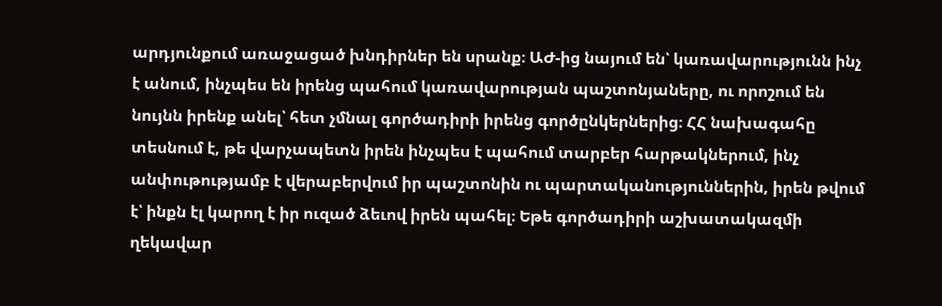արդյունքում առաջացած խնդիրներ են սրանք։ ԱԺ-ից նայում են՝ կառավարությունն ինչ է անում, ինչպես են իրենց պահում կառավարության պաշտոնյաները, ու որոշում են նույնն իրենք անել՝ հետ չմնալ գործադիրի իրենց գործընկերներից։ ՀՀ նախագահը տեսնում է, թե վարչապետն իրեն ինչպես է պահում տարբեր հարթակներում, ինչ անփութությամբ է վերաբերվում իր պաշտոնին ու պարտականություններին, իրեն թվում է՝ ինքն էլ կարող է իր ուզած ձեւով իրեն պահել։ Եթե գործադիրի աշխատակազմի ղեկավար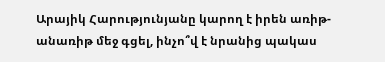Արայիկ Հարությունյանը կարող է իրեն առիթ-անառիթ մեջ գցել, ինչո՞վ է նրանից պակաս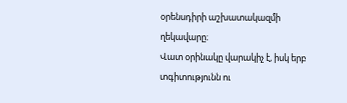օրենսդիրի աշխատակազմի ղեկավարը։
Վատ օրինակը վարակիչ է, իսկ երբ տգիտությունն ու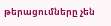թերացումները չեն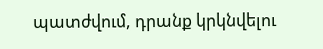պատժվում, դրանք կրկնվելու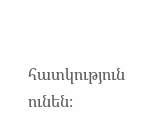հատկություն ունեն։